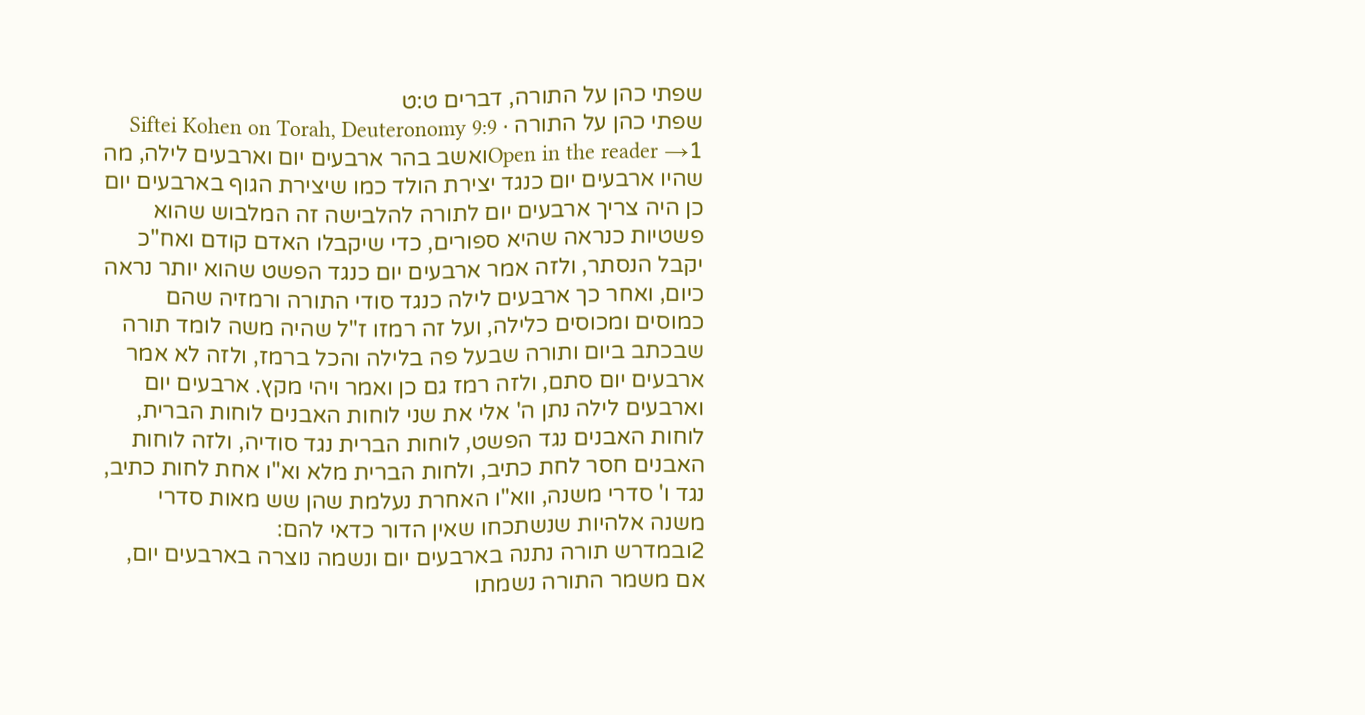שפתי כהן על התורה, דברים ט:ט
שפתי כהן על התורה · Siftei Kohen on Torah, Deuteronomy 9:9
Open in the reader →1ואשב בהר ארבעים יום וארבעים לילה, מה שהיו ארבעים יום כנגד יצירת הולד כמו שיצירת הגוף בארבעים יום כן היה צריך ארבעים יום לתורה להלבישה זה המלבוש שהוא פשטיות כנראה שהיא ספורים, כדי שיקבלו האדם קודם ואח"כ יקבל הנסתר, ולזה אמר ארבעים יום כנגד הפשט שהוא יותר נראה כיום, ואחר כך ארבעים לילה כנגד סודי התורה ורמזיה שהם כמוסים ומכוסים כלילה, ועל זה רמזו ז"ל שהיה משה לומד תורה שבכתב ביום ותורה שבעל פה בלילה והכל ברמז, ולזה לא אמר ארבעים יום סתם, ולזה רמז גם כן ואמר ויהי מקץ. ארבעים יום וארבעים לילה נתן ה' אלי את שני לוחות האבנים לוחות הברית, לוחות האבנים נגד הפשט, לוחות הברית נגד סודיה, ולזה לוחות האבנים חסר לחת כתיב, ולחות הברית מלא וא"ו אחת לחות כתיב, נגד ו' סדרי משנה, ווא"ו האחרת נעלמת שהן שש מאות סדרי משנה אלהיות שנשתכחו שאין הדור כדאי להם:
2ובמדרש תורה נתנה בארבעים יום ונשמה נוצרה בארבעים יום, אם משמר התורה נשמתו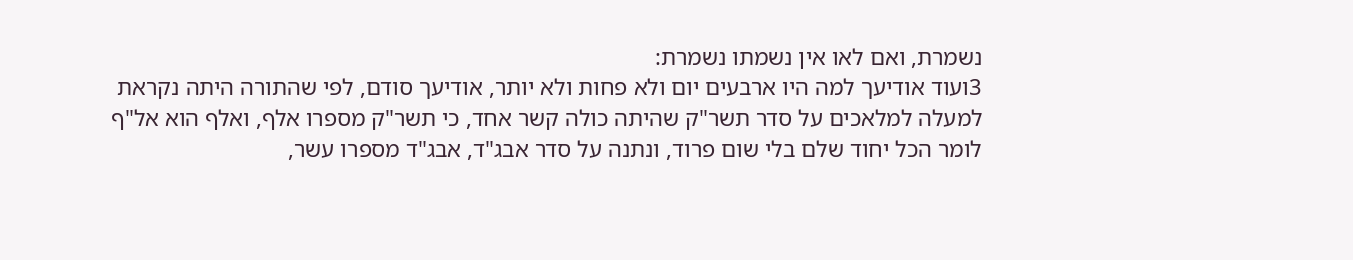נשמרת, ואם לאו אין נשמתו נשמרת:
3ועוד אודיעך למה היו ארבעים יום ולא פחות ולא יותר, אודיעך סודם, לפי שהתורה היתה נקראת למעלה למלאכים על סדר תשר"ק שהיתה כולה קשר אחד, כי תשר"ק מספרו אלף, ואלף הוא אל"ף לומר הכל יחוד שלם בלי שום פרוד, ונתנה על סדר אבג"ד, אבג"ד מספרו עשר,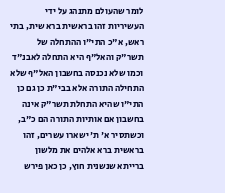לומר שהעולם מתנהג על ידי העשיריות זהו בראשית ברא שית, בתי ראש, א"כ התי"ו ההתחלה של תשר"ק והאל"ף היא התחלה לאבנ"ד וכמו שלא נכנסה בחשבון האל"ף שלא התחילה התורה אלא בבי"ת כן גם כן התי"ו שהיא התחלת תשר"ק אינה בחשבון אם אותיות התורה הם כ"ב, וכשתסיר א' ת' ישארו עשרים, זהו בראשית ברא אלהים את מלשון ברייתא שנשנית חוץ, כן כאן פירש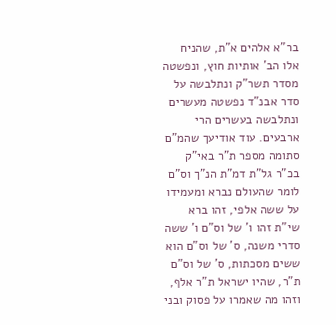בר"א אלהים א"ת, שהניח אלו הב' אותיות חוץ, ונפשטה מסדר תשר"ק ונתלבשה על סדר אבנ"ד נפשטה מעשרים ונתלבשה בעשרים הרי ארבעים. עוד אודיעך שהמ"ם סתומה מספר ת"ר באי"ק בכ"ר גל"ת דמ"ת הנ"ך וס"ם לומר שהעולם נברא ומעמידו על ששה אלפי, זהו ברא שי"ת זהו ו' של וס"ם ו' ששה סדרי משנה, ס' של וס"ם הוא ששים מסכתות, ס' של וס"ם ת"ר, שהיו ישראל ת"ר אלף, וזהו מה שאמרו על פסוק ובני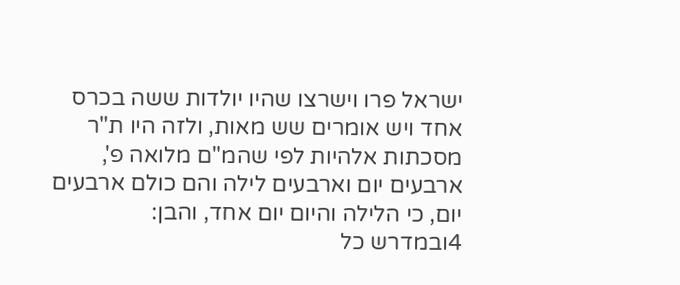ישראל פרו וישרצו שהיו יולדות ששה בכרס אחד ויש אומרים שש מאות, ולזה היו ת"ר מסכתות אלהיות לפי שהמ"ם מלואה פ', ארבעים יום וארבעים לילה והם כולם ארבעים יום, כי הלילה והיום יום אחד, והבן:
4ובמדרש כל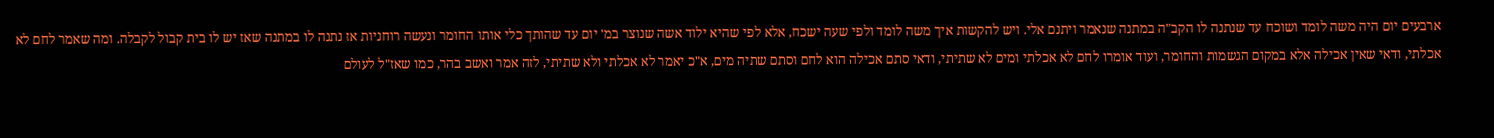ארבעים יום היה משה לומד ושוכח עד שנתנה לו הקב"ה במתנה שנאמר ויתנם אלי. ויש להקשות איך משה לומד ולפי שעה ישכח, אלא לפי שהיא ילוד אשה שנוצר במ' יום עד שהותך כלי אותו החומר ונעשה רוחניות אז נתנה לו במתנה שאז יש לו בית קבול לקבלה. ומה שאמר לחם לא אכלתי, ודאי שאין אכילה אלא במקום הגשמות והחומר, ועוד אומרו לחם לא אכלתי ומים לא שתיתי, ודאי סתם אכילה הוא לחם וסתם שתיה מים, א"כ יאמר לא אכלתי ולא שתיתי, לזה אמר ואשב בהר, כמו שאז"ל לעולם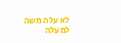לא עלה משה למעלה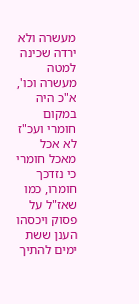מעשרה ולא ירדה שכינה למטה מעשרה וכו', א"כ היה במקום חומרי ועכ"ז לא אכל מאכל חומרי כי נזדכך חומרו, כמו שאז"ל על פסוק ויכסהו הענן ששת ימים להתיך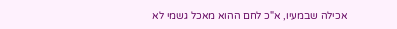אכילה שבמעיו, א"כ לחם ההוא מאכל גשמי לא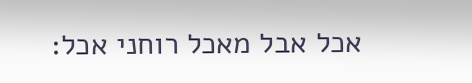אכל אבל מאכל רוחני אכל: